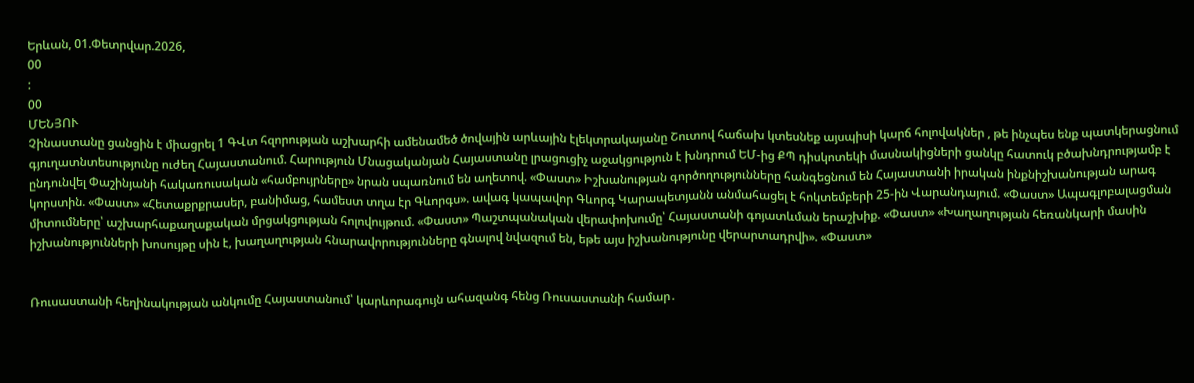Երևան, 01.Փետրվար.2026,
00
:
00
ՄԵՆՅՈՒ
Չինաստանը ցանցին է միացրել 1 ԳՎտ հզորության աշխարհի ամենամեծ ծովային արևային էլեկտրակայանը Շուտով հաճախ կտեսնեք այսպիսի կարճ հոլովակներ , թե ինչպես ենք պատկերացնում գյուղատնտեսությունը ուժեղ Հայաստանում. Հարություն Մնացականյան Հայաստանը լրացուցիչ աջակցություն է խնդրում ԵՄ-ից ՔՊ դիսկոտեկի մասնակիցների ցանկը հատուկ բծախնդրությամբ է ընդունվել Փաշինյանի հակառուսական «համբույրները» նրան սպառնում են աղետով. «Փաստ» Իշխանության գործողությունները հանգեցնում են Հայաստանի իրական ինքնիշխանության արագ կորստին. «Փաստ» «Հետաքրքրասեր, բանիմաց, համեստ տղա էր Գևորգս». ավագ կապավոր Գևորգ Կարապետյանն անմահացել է հոկտեմբերի 25-ին Վարանդայում. «Փաստ» Ապագլոբալացման միտումները՝ աշխարհաքաղաքական մրցակցության հոլովույթում. «Փաստ» Պաշտպանական վերափոխումը՝ Հայաստանի գոյատևման երաշխիք. «Փաստ» «Խաղաղության հեռանկարի մասին իշխանությունների խոսույթը սին է, խաղաղության հնարավորությունները գնալով նվազում են, եթե այս իշխանությունը վերարտադրվի». «Փաստ»


Ռուսաստանի հեղինակության անկումը Հայաստանում՝ կարևորագույն ահազանգ հենց Ռուսաստանի համար․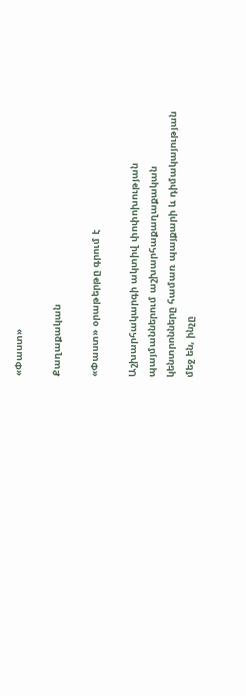«Փաստ»

Քաղաքական

«Փաստ» օրաթերթը գրում է

Աշխարհակարգի ակտիվ փոփոխության պայմաններում աշխարհաքաղաքական կենտրոնները համառ պայքարի և դիմակայության մեջ են, ինչը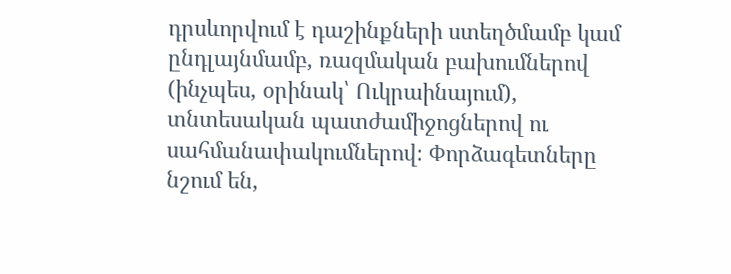դրսևորվում է դաշինքների ստեղծմամբ կամ ընդլայնմամբ, ռազմական բախումներով (ինչպես, օրինակ՝ Ուկրաինայում), տնտեսական պատժամիջոցներով ու սահմանափակումներով։ Փորձագետները նշում են,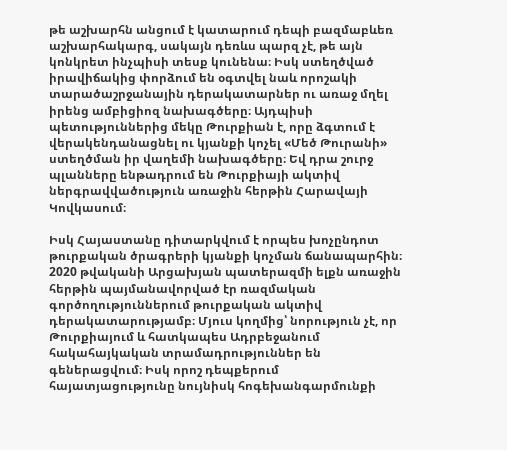թե աշխարհն անցում է կատարում դեպի բազմաբևեռ աշխարհակարգ, սակայն դեռևս պարզ չէ, թե այն կոնկրետ ինչպիսի տեսք կունենա։ Իսկ ստեղծված իրավիճակից փորձում են օգտվել նաև որոշակի տարածաշրջանային դերակատարներ ու առաջ մղել իրենց ամբիցիոզ նախագծերը։ Այդպիսի պետություններից մեկը Թուրքիան է, որը ձգտում է վերակենդանացնել ու կյանքի կոչել «Մեծ Թուրանի» ստեղծման իր վաղեմի նախագծերը։ Եվ դրա շուրջ պլանները ենթադրում են Թուրքիայի ակտիվ ներգրավվածություն առաջին հերթին Հարավայի Կովկասում։

Իսկ Հայաստանը դիտարկվում է որպես խոչընդոտ թուրքական ծրագրերի կյանքի կոչման ճանապարհին։ 2020 թվականի Արցախյան պատերազմի ելքն առաջին հերթին պայմանավորված էր ռազմական գործողություններում թուրքական ակտիվ դերակատարությամբ։ Մյուս կողմից՝ նորություն չէ, որ Թուրքիայում և հատկապես Ադրբեջանում հակահայկական տրամադրություններ են գեներացվում։ Իսկ որոշ դեպքերում հայատյացությունը նույնիսկ հոգեխանգարմունքի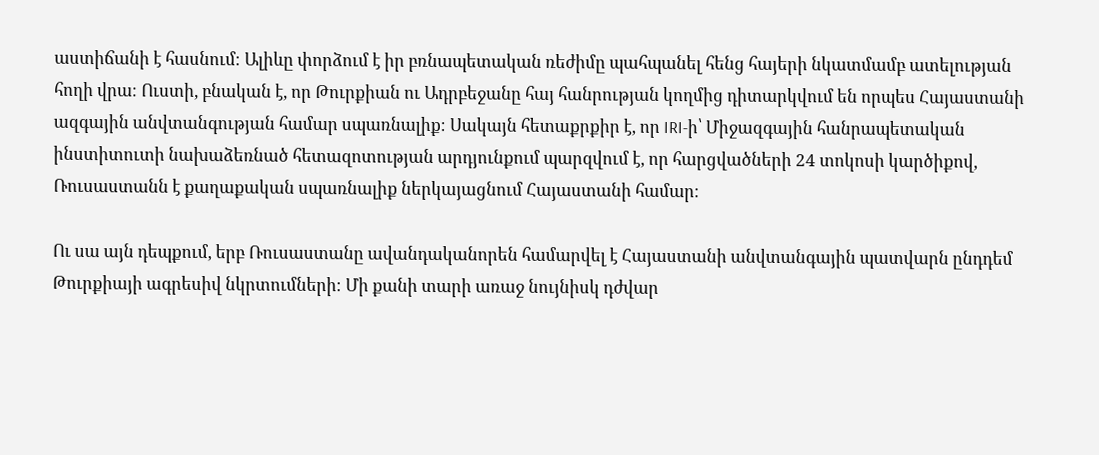աստիճանի է հասնում։ Ալիևը փորձում է իր բռնապետական ռեժիմը պահպանել հենց հայերի նկատմամբ ատելության հողի վրա։ Ուստի, բնական է, որ Թուրքիան ու Ադրբեջանը հայ հանրության կողմից դիտարկվում են որպես Հայաստանի ազգային անվտանգության համար սպառնալիք։ Սակայն հետաքրքիր է, որ IRI-ի՝ Միջազգային հանրապետական ինստիտուտի նախաձեռնած հետազոտության արդյունքում պարզվում է, որ հարցվածների 24 տոկոսի կարծիքով, Ռուսաստանն է քաղաքական սպառնալիք ներկայացնում Հայաստանի համար։

Ու սա այն դեպքում, երբ Ռուսաստանը ավանդականորեն համարվել է Հայաստանի անվտանգային պատվարն ընդդեմ Թուրքիայի ագրեսիվ նկրտումների։ Մի քանի տարի առաջ նույնիսկ դժվար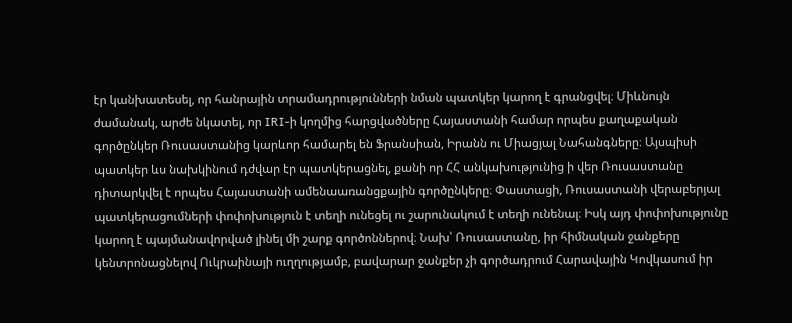էր կանխատեսել, որ հանրային տրամադրությունների նման պատկեր կարող է գրանցվել։ Միևնույն ժամանակ, արժե նկատել, որ IRI-ի կողմից հարցվածները Հայաստանի համար որպես քաղաքական գործընկեր Ռուսաստանից կարևոր համարել են Ֆրանսիան, Իրանն ու Միացյալ Նահանգները։ Այսպիսի պատկեր ևս նախկինում դժվար էր պատկերացնել, քանի որ ՀՀ անկախությունից ի վեր Ռուսաստանը դիտարկվել է որպես Հայաստանի ամենաառանցքային գործընկերը։ Փաստացի, Ռուսաստանի վերաբերյալ պատկերացումների փոփոխություն է տեղի ունեցել ու շարունակում է տեղի ունենալ։ Իսկ այդ փոփոխությունը կարող է պայմանավորված լինել մի շարք գործոններով։ Նախ՝ Ռուսաստանը, իր հիմնական ջանքերը կենտրոնացնելով Ուկրաինայի ուղղությամբ, բավարար ջանքեր չի գործադրում Հարավային Կովկասում իր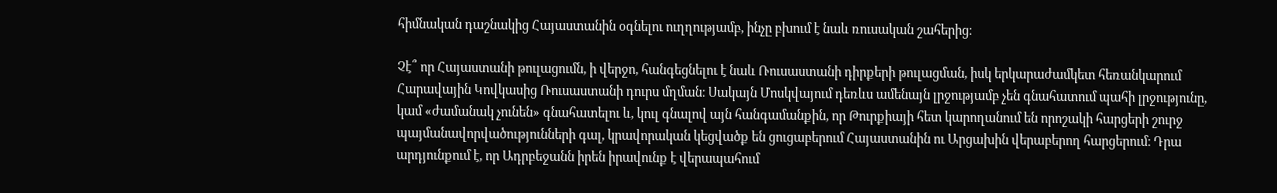հիմնական դաշնակից Հայաստանին օգնելու ուղղությամբ, ինչը բխում է նաև ռուսական շահերից։

Չէ՞ որ Հայաստանի թուլացումն, ի վերջո, հանգեցնելու է նաև Ռուսաստանի դիրքերի թուլացման, իսկ երկարաժամկետ հեռանկարում Հարավային Կովկասից Ռուսաստանի դուրս մղման։ Սակայն Մոսկվայում դեռևս ամենայն լրջությամբ չեն գնահատում պահի լրջությունը, կամ «ժամանակ չունեն» գնահատելու և, կուլ գնալով այն հանգամանքին, որ Թուրքիայի հետ կարողանում են որոշակի հարցերի շուրջ պայմանավորվածությունների գալ, կրավորական կեցվածք են ցուցաբերում Հայաստանին ու Արցախին վերաբերող հարցերում։ Դրա արդյունքում է, որ Ադրբեջանն իրեն իրավունք է վերապահում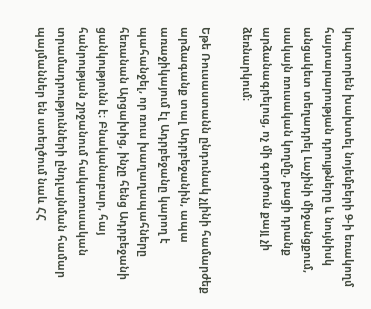կոպտորեն խախտել նոյեմբերի 9-ի եռակողմ հայտարարության դրույթները և նույնիսկ անցակետ տեղադրել Լաչինի միջանցքում, սակայն ռուսական կողմը, բացի դրանք արձանագրելուց, ոչ մի գործուն քայլ չի ձեռնարկում։

Եթե Ռուսաստանն ընդունակ չլինի համարժեք արձագանք տալ Ադրբեջանին, ապա առաջիկայում էլ Ադրբեջանը կարող է պահանջել, որ ռուս խաղաղապահները հեռանան Արցախից, ինչը հենց Ադրբեջանի ցանկությունն է։ Բնականաբար, հայ հանրության շրջանում հակառուսական տրամադրությունների ընդլայնման համար պայմաններ են ստեղծում նաև ՀՀ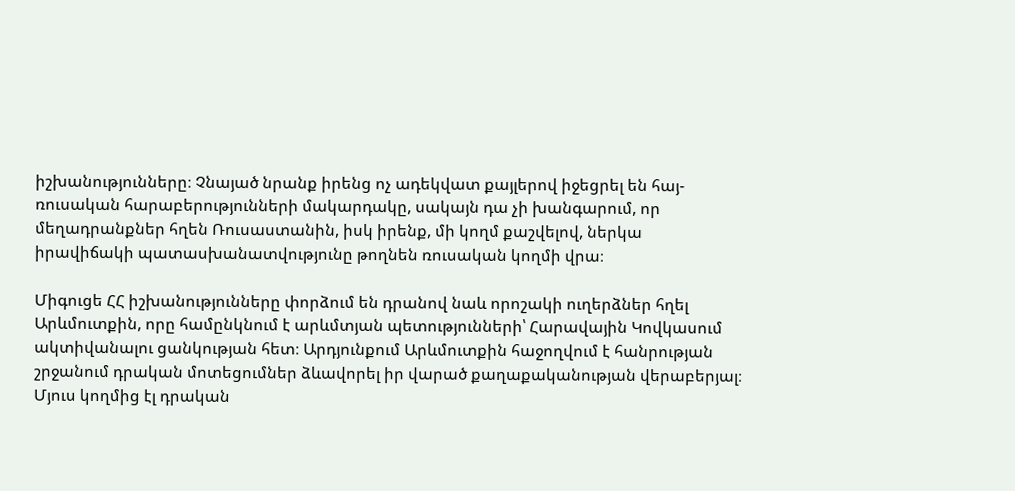իշխանությունները։ Չնայած նրանք իրենց ոչ ադեկվատ քայլերով իջեցրել են հայ-ռուսական հարաբերությունների մակարդակը, սակայն դա չի խանգարում, որ մեղադրանքներ հղեն Ռուսաստանին, իսկ իրենք, մի կողմ քաշվելով, ներկա իրավիճակի պատասխանատվությունը թողնեն ռուսական կողմի վրա։

Միգուցե ՀՀ իշխանությունները փորձում են դրանով նաև որոշակի ուղերձներ հղել Արևմուտքին, որը համընկնում է արևմտյան պետությունների՝ Հարավային Կովկասում ակտիվանալու ցանկության հետ։ Արդյունքում Արևմուտքին հաջողվում է հանրության շրջանում դրական մոտեցումներ ձևավորել իր վարած քաղաքականության վերաբերյալ։ Մյուս կողմից էլ դրական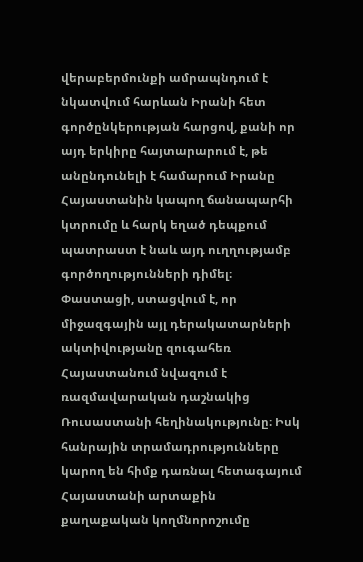վերաբերմունքի ամրապնդում է նկատվում հարևան Իրանի հետ գործընկերության հարցով, քանի որ այդ երկիրը հայտարարում է, թե անընդունելի է համարում Իրանը Հայաստանին կապող ճանապարհի կտրումը և հարկ եղած դեպքում պատրաստ է նաև այդ ուղղությամբ գործողությունների դիմել։ Փաստացի, ստացվում է, որ միջազգային այլ դերակատարների ակտիվությանը զուգահեռ Հայաստանում նվազում է ռազմավարական դաշնակից Ռուսաստանի հեղինակությունը։ Իսկ հանրային տրամադրությունները կարող են հիմք դառնալ հետագայում Հայաստանի արտաքին քաղաքական կողմնորոշումը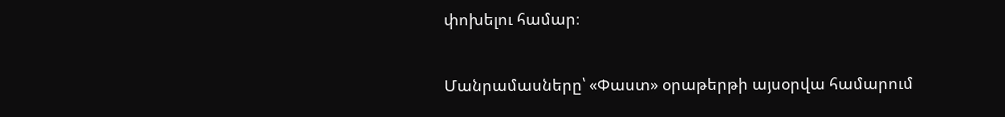փոխելու համար։

Մանրամասները՝ «Փաստ» օրաթերթի այսօրվա համարում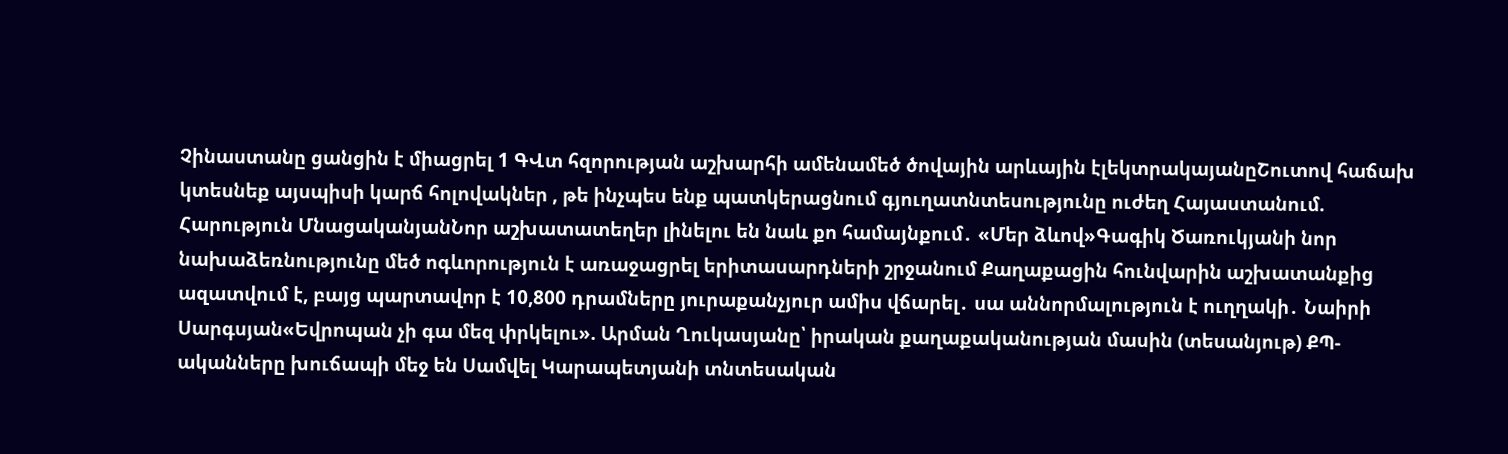Չինաստանը ցանցին է միացրել 1 ԳՎտ հզորության աշխարհի ամենամեծ ծովային արևային էլեկտրակայանըՇուտով հաճախ կտեսնեք այսպիսի կարճ հոլովակներ , թե ինչպես ենք պատկերացնում գյուղատնտեսությունը ուժեղ Հայաստանում. Հարություն ՄնացականյանՆոր աշխատատեղեր լինելու են նաև քո համայնքում․ «Մեր ձևով»Գագիկ Ծառուկյանի նոր նախաձեռնությունը մեծ ոգևորություն է առաջացրել երիտասարդների շրջանում Քաղաքացին հունվարին աշխատանքից ազատվում է, բայց պարտավոր է 10,800 դրամները յուրաքանչյուր ամիս վճարել․ սա աննորմալություն է ուղղակի․ Նաիրի Սարգսյան«Եվրոպան չի գա մեզ փրկելու». Արման Ղուկասյանը՝ իրական քաղաքականության մասին (տեսանյութ) ՔՊ-ականները խուճապի մեջ են Սամվել Կարապետյանի տնտեսական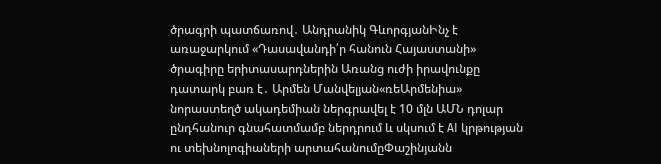ծրագրի պատճառով․ Անդրանիկ ԳևորգյանԻնչ է առաջարկում «Դասավանդի՛ր հանուն Հայաստանի» ծրագիրը երիտասարդներին Առանց ուժի իրավունքը դատարկ բառ է․ Արմեն Մանվելյան«ռեԱրմենիա» նորաստեղծ ակադեմիան ներգրավել է 10 մլն ԱՄՆ դոլար ընդհանուր գնահատմամբ ներդրում և սկսում է AI կրթության ու տեխնոլոգիաների արտահանումըՓաշինյանն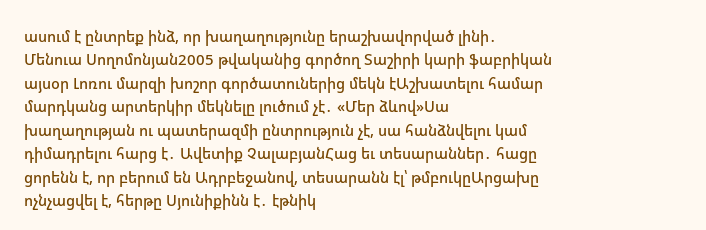ասում է ընտրեք ինձ, որ խաղաղությունը երաշխավորված լինի․ Մենուա Սողոմոնյան2005 թվականից գործող Տաշիրի կարի ֆաբրիկան այսօր Լոռու մարզի խոշոր գործատուներից մեկն էԱշխատելու համար մարդկանց արտերկիր մեկնելը լուծում չէ․ «Մեր ձևով»Սա խաղաղության ու պատերազմի ընտրություն չէ, սա հանձնվելու կամ դիմադրելու հարց է․ Ավետիք ՉալաբյանՀաց եւ տեսարաններ․ հացը ցորենն է, որ բերում են Ադրբեջանով, տեսարանն էլ՝ թմբուկըԱրցախը ոչնչացվել է, հերթը Սյունիքինն է․ էթնիկ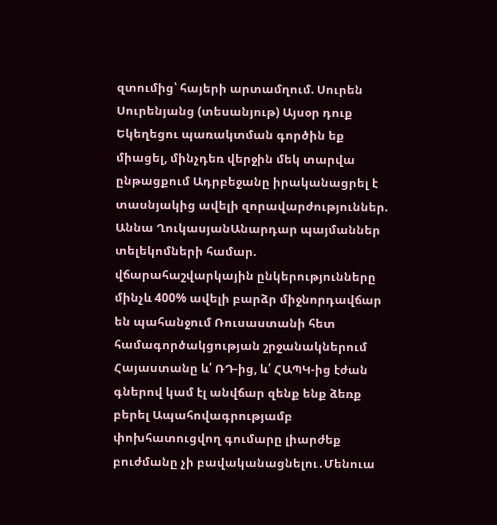զտումից՝ հայերի արտամղում. Սուրեն Սուրենյանց (տեսանյութ) Այսօր դուք Եկեղեցու պառակտման գործին եք միացել, մինչդեռ վերջին մեկ տարվա ընթացքում Ադրբեջանը իրականացրել է տասնյակից ավելի զորավարժություններ. Աննա ՂուկասյանԱնարդար պայմաններ տելեկոմների համար. վճարահաշվարկային ընկերությունները մինչև 400% ավելի բարձր միջնորդավճար են պահանջում Ռուսաստանի հետ համագործակցության շրջանակներում Հայաստանը և՛ ՌԴ-ից, և՛ ՀԱՊԿ-ից էժան գներով կամ էլ անվճար զենք ենք ձեռք բերել Ապահովագրությամբ փոխհատուցվող գումարը լիարժեք բուժմանը չի բավականացնելու․Մենուա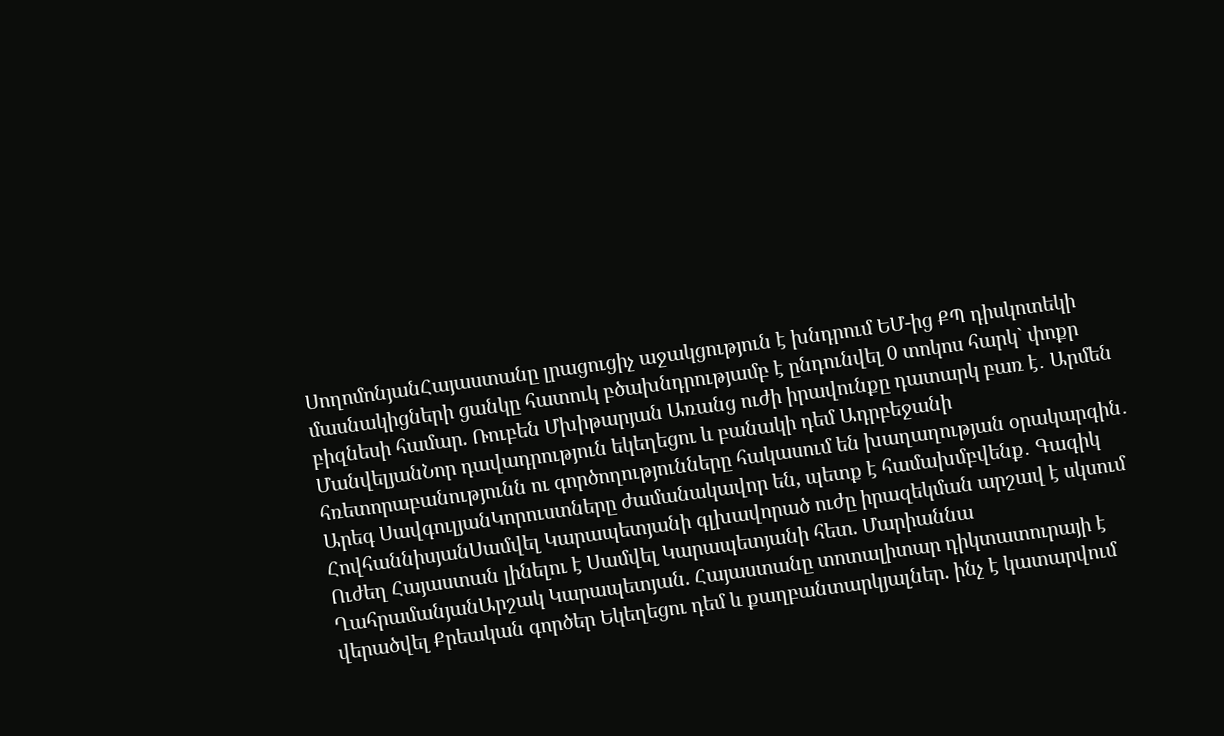ՍողոմոնյանՀայաստանը լրացուցիչ աջակցություն է խնդրում ԵՄ-ից ՔՊ դիսկոտեկի մասնակիցների ցանկը հատուկ բծախնդրությամբ է ընդունվել 0 տոկոս հարկ` փոքր բիզնեսի համար. Ռուբեն Մխիթարյան Առանց ուժի իրավունքը դատարկ բառ է․ Արմեն ՄանվելյանՆոր դավադրություն եկեղեցու և բանակի դեմ Ադրբեջանի հռետորաբանությունն ու գործողությունները հակասում են խաղաղության օրակարգին․ Արեգ ՍավգուլյանԿորուստները ժամանակավոր են, պետք է համախմբվենք․ Գագիկ ՀովհաննիսյանՍամվել Կարապետյանի գլխավորած ուժը իրազեկման արշավ է սկսում Ուժեղ Հայաստան լինելու է Սամվել Կարապետյանի հետ. Մարիաննա ՂահրամանյանԱրշակ Կարապետյան. Հայաստանը տոտալիտար դիկտատուրայի է վերածվել Քրեական գործեր Եկեղեցու դեմ և քաղբանտարկյալներ. ինչ է կատարվում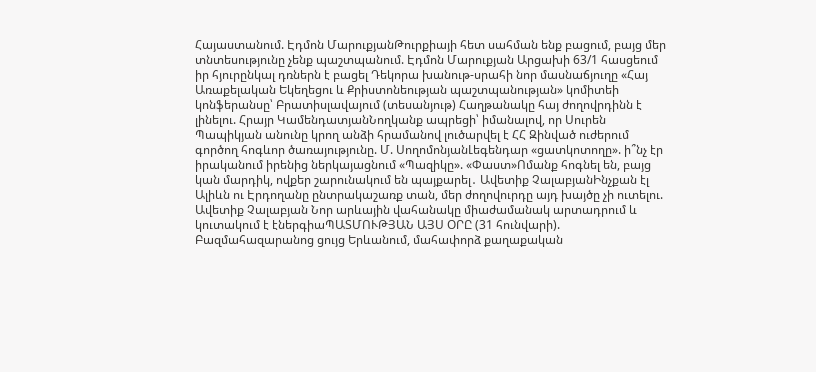Հայաստանում. Էդմոն ՄարուքյանԹուրքիայի հետ սահման ենք բացում, բայց մեր տնտեսությունը չենք պաշտպանում. Էդմոն Մարուքյան Արցախի 63/1 հասցեում իր հյուրընկալ դռներն է բացել Դեկորա խանութ-սրահի նոր մասնաճյուղը «Հայ Առաքելական Եկեղեցու և Քրիստոնեության պաշտպանության» կոմիտեի կոնֆերանսը՝ Բրատիսլավայում (տեսանյութ) Հաղթանակը հայ ժողովրդինն է լինելու. Հրայր ԿամենդատյանՆողկանք ապրեցի՝ իմանալով, որ Սուրեն Պապիկյան անունը կրող անձի հրամանով լուծարվել է ՀՀ Զինված ուժերում գործող հոգևոր ծառայությունը. Մ. ՍողոմոնյանԼեգենդար «ցատկոտողը». ի՞նչ էր իրականում իրենից ներկայացնում «Պազիկը». «Փաստ»Ոմանք հոգնել են, բայց կան մարդիկ, ովքեր շարունակում են պայքարել․ Ավետիք ՉալաբյանԻնչքան էլ Ալիևն ու Էրդողանը ընտրակաշառք տան, մեր ժողովուրդը այդ խայծը չի ուտելու. Ավետիք Չալաբյան Նոր արևային վահանակը միաժամանակ արտադրում և կուտակում է էներգիաՊԱՏՄՈՒԹՅԱՆ ԱՅՍ ՕՐԸ (31 հունվարի). Բազմահազարանոց ցույց Երևանում, մահափորձ քաղաքական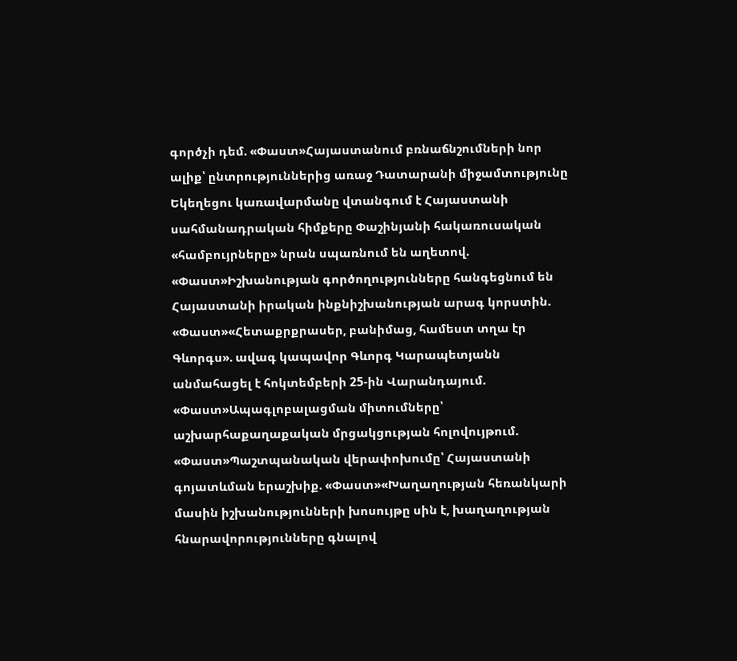գործչի դեմ. «Փաստ»Հայաստանում բռնաճնշումների նոր ալիք՝ ընտրություններից առաջ Դատարանի միջամտությունը Եկեղեցու կառավարմանը վտանգում է Հայաստանի սահմանադրական հիմքերը Փաշինյանի հակառուսական «համբույրները» նրան սպառնում են աղետով. «Փաստ»Իշխանության գործողությունները հանգեցնում են Հայաստանի իրական ինքնիշխանության արագ կորստին. «Փաստ»«Հետաքրքրասեր, բանիմաց, համեստ տղա էր Գևորգս». ավագ կապավոր Գևորգ Կարապետյանն անմահացել է հոկտեմբերի 25-ին Վարանդայում. «Փաստ»Ապագլոբալացման միտումները՝ աշխարհաքաղաքական մրցակցության հոլովույթում. «Փաստ»Պաշտպանական վերափոխումը՝ Հայաստանի գոյատևման երաշխիք. «Փաստ»«Խաղաղության հեռանկարի մասին իշխանությունների խոսույթը սին է, խաղաղության հնարավորությունները գնալով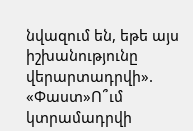նվազում են, եթե այս իշխանությունը վերարտադրվի». «Փաստ»Ո՞ւմ կտրամադրվի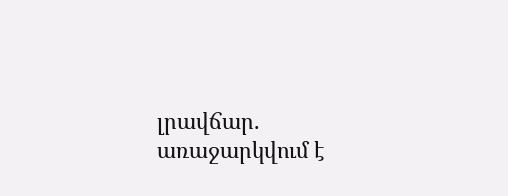լրավճար. առաջարկվում է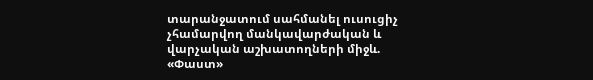տարանջատում սահմանել ուսուցիչ չհամարվող մանկավարժական և վարչական աշխատողների միջև. «Փաստ»